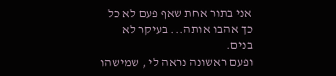אני בתור אחת שאף פעם לא כל כך אהבו אותה... בעיקר לא בנים.
ופעם ראשונה נראה לי , שמישהו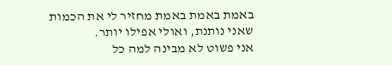באמת באמת באמת מחזיר לי את הכמות שאני נותנת, ואולי אפילו יותר.
אני פשוט לא מבינה למה כל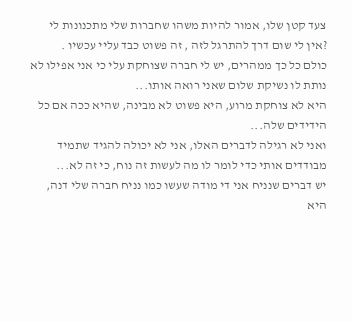צעד קטן שלו, אמור להיות משהו שחברות שלי מתכנונות לי ?אין לי שום דרך להתרגל לזה , זה פשוט כבד עליי עכשיו .
כולם כל כך ממהרים, יש לי חברה שצוחקת עלי כי אני אפילו לא נותת לו נשיקת שלום שאני רואה אותו...
היא לא צוחקת מרוע, היא פשוט לא מבינה, שהיא ככה אם כל הידידים שלה...
ואני לא רגילה לדברים האלו, אני לא יכולה להגיד שתמיד מבודדים אותי כדי לומר לו מה לעשות זה נוח, כי זה לא...
יש דברים שנניח אני די מודה שעשו כמו נניח חברה שלי דנה, היא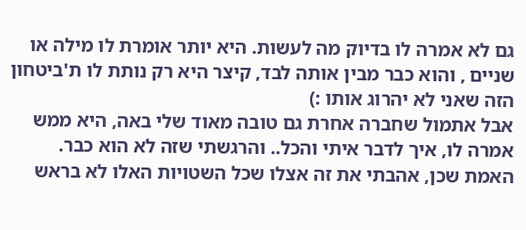גם לא אמרה לו בדיוק מה לעשות. היא יותר אומרת לו מילה או שניים , והוא כבר מבין אותה לבד, קיצר היא רק נותת לו ת'ביטחון הזה שאני לא יהרוג אותו :)
אבל אתמול שחברה אחרת גם טובה מאוד שלי באה, היא ממש אמרה לו, איך לדבר איתי והכל.. והרגשתי שזה לא הוא כבר.
האמת שכן, אהבתי את זה אצלו שכל השטויות האלו לא בראש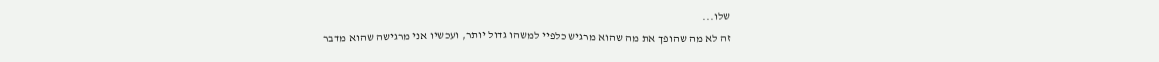שלו...
זה לא מה שהופך את מה שהוא מרגיש כלפיי למשהו גדול יותר, ועכשיו אני מרגישה שהוא מדבר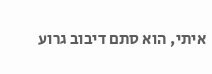איתי, הוא סתם דיבוב גרוע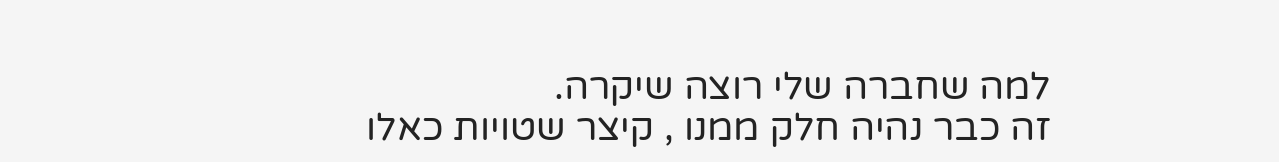למה שחברה שלי רוצה שיקרה.
זה כבר נהיה חלק ממנו , קיצר שטויות כאלו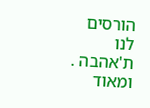הורסים לנו ת'אהבה . ומאוד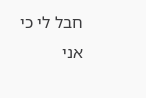חבל לי כי אני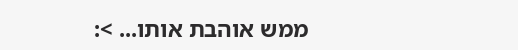ממש אוהבת אותו... >: